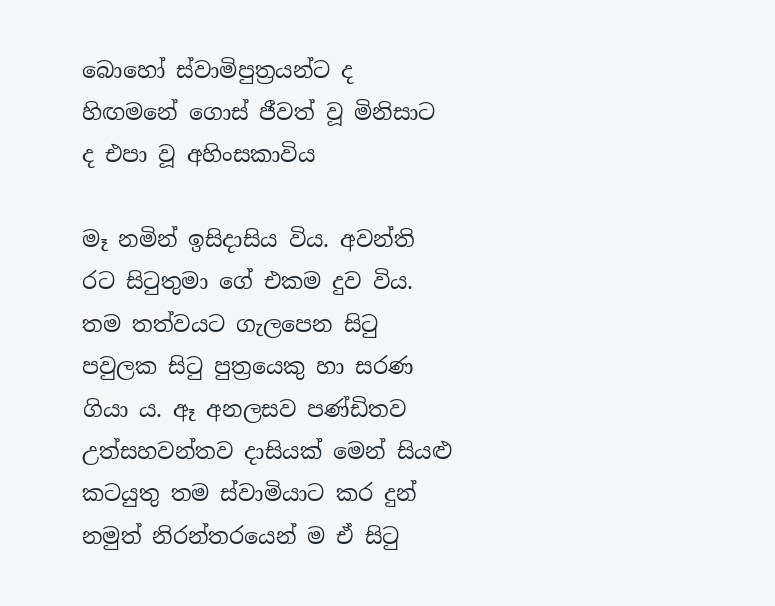බොහෝ ස්වාමිපුත්‍රයන්ට ද හිඟමනේ ගොස් ජීවත් වූ මිනිසාට ද එපා වූ අහිංසකාවිය

මෑ නමින් ඉසිදාසිය විය. අවන්ති රට සිටුතුමා ගේ එකම දුව විය. තම තත්වයට ගැලපෙන සිටු පවුලක සිටු පුත්‍රයෙකු හා සරණ ගියා ය. ඈ අනලසව පණ්ඩිතව උත්සහවන්තව දාසියක් මෙන් සියළු කටයුතු තම ස්වාමියාට කර දුන් නමුත් නිරන්තරයෙන් ම ඒ සිටු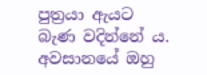පුත්‍රයා ඇයට බැණ වදින්නේ ය. අවසානයේ ඔහු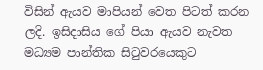විසින් ඇයව මාපියන් වෙත පිටත් කරන ලදි. ඉසිදාසිය ගේ පියා ඇයව නැවත මධ්‍යම පාන්තික සිටුවරයෙකුට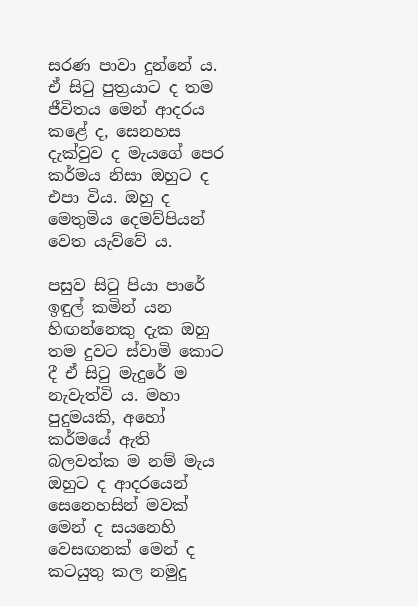සරණ පාවා දුන්නේ ය. ඒ සිටු පුත්‍රයාට ද තම ජීවිතය මෙන් ආදරය කළේ ද, සෙනහස දැක්වුව ද මැයගේ පෙර කර්මය නිසා ඔහුට ද එපා විය. ඔහු ද මෙතුමිය දෙමව්පියන් වෙත යැව්වේ ය.

පසුව සිටු පියා පාරේ ඉඳුල් කමින් යන හිඟන්නෙකු දැක ඔහු තම දුවට ස්වාමි කොට දී ඒ සිටු මැදුරේ ම නැවැත්වි ය. මහා පුදුමයකි, අහෝ කර්මයේ ඇති බලවත්ක ම නම් මැය ඔහුට ද ආදරයෙන් සෙනෙහසින් මවක් මෙන් ද සයනෙහි වෙසඟනක් මෙන් ද කටයුතු කල නමුදු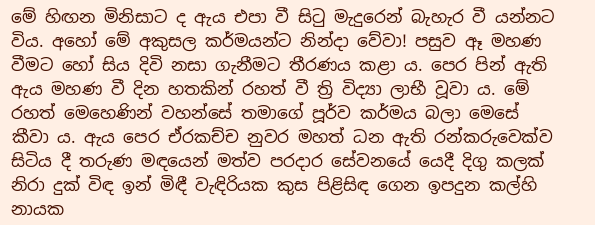මේ හිඟන මිනිසාට ද ඇය එපා වී සිටු මැදුරෙන් බැහැර වී යන්නට විය. අහෝ මේ අකුසල කර්මයන්ට නින්දා වේවා! පසුව ඈ මහණ වීමට හෝ සිය දිවි නසා ගැනීමට තීරණය කළා ය. පෙර පින් ඇති ඇය මහණ වී දින හතකින් රහත් වී ත්‍රි විද්‍යා ලාභී වූවා ය. මේ රහත් මෙහෙණින් වහන්සේ තමාගේ පූර්ව කර්මය බලා මෙසේ කීවා ය. ඇය පෙර ඒරකච්ච නුවර මහත් ධන ඇති රන්කරුවෙක්ව සිටිය දී තරුණ මඳයෙන් මත්ව පරදාර සේවනයේ යෙදී දිගු කලක් නිරා දුක් විඳ ඉන් මිඳී වැඳිරියක කුස පිළිසිඳ ගෙන ඉපදුන කල්හි නායක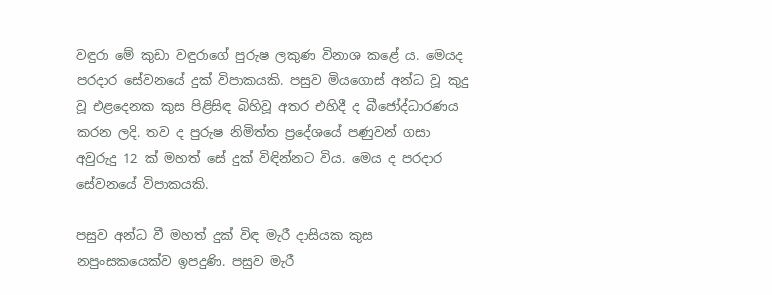වඳුරා මේ කුඩා වඳුරාගේ පුරුෂ ලකුණ විනාශ කළේ ය. මෙයද පරදාර සේවනයේ දුක් විපාකයකි. පසුව මියගොස් අන්ධ වූ කුදු වූ එළදෙනක කුස පිළිසිඳ බිහිවූ අතර එහිදී ද බීජෝද්ධාරණය කරන ලදි. තව ද පුරුෂ නිමිත්ත ප්‍රදේශයේ පණුවන් ගසා අවුරුදු 12 ක් මහත් සේ දුක් විඳින්නට විය. මෙය ද පරදාර සේවනයේ විපාකයකි.

පසුව අන්ධ වී මහත් දුක් විඳ මැරී දාසියක කුස නපුංසකයෙක්ව ඉපදුණි. පසුව මැරී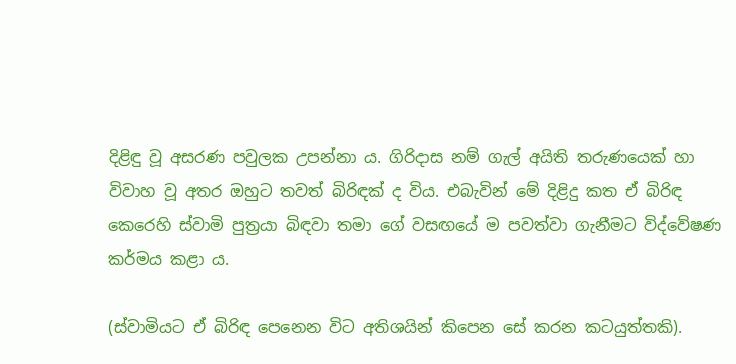දිළිඳු වූ අසරණ පවුලක උපන්නා ය. ගිරිදාස නම් ගැල් අයිති තරුණයෙක් හා විවාහ වූ අතර ඔහුට තවත් බිරිඳක් ද විය. එබැවින් මේ දිළිදු කත ඒ බිරිඳ කෙරෙහි ස්වාමි පුත්‍රයා බිඳවා තමා ගේ වසඟයේ ම පවත්වා ගැනීමට විද්වේෂණ කර්මය කළා ය.

(ස්වාමියට ඒ බිරිඳ පෙනෙන විට අතිශයින් කිපෙන සේ කරන කටයුත්තකි).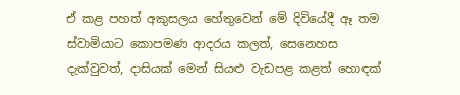ඒ කළ පහත් අකුසලය හේතුවෙන් මේ දිවියේදී ඈ තම ස්වාමියාට කොපමණ ආදරය කලත්, සෙනෙහස දැක්වුවත්, දාසියක් මෙන් සියළු වැඩපළ කළත් හොඳක්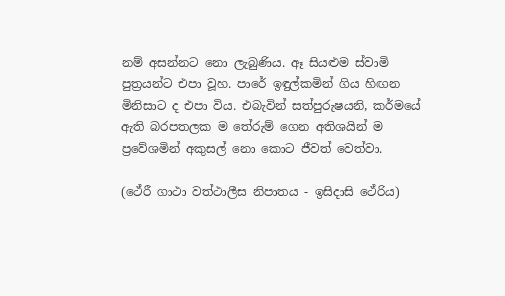නම් අසන්නට නො ලැබුණිය. ඈ සියළුම ස්වාමි පුත්‍රයන්ට එපා වූහ. පාරේ ඉඳුල්කමින් ගිය හිඟන මිනිසාට ද එපා විය. එබැවින් සත්පුරුෂයනි, කර්මයේ ඇති බරපතලක ම තේරුම් ගෙන අතිශයින් ම ප්‍රවේශමින් අකුසල් නො කොට ජීවත් වෙත්වා.

(ථේරී ගාථා වත්ථාලීස නිපාතය - ඉසිදාසි ථේරිය)